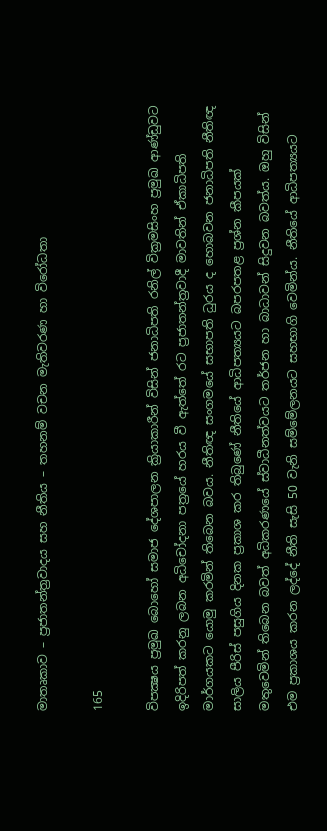මාතෘකාව – ප්‍රජාතන්ත්‍රවාදය සහ නීතිය – තහනම් වචන මැතිවරණ හා විරෝධතා

165

විපක්‍ෂය ප්‍රමුඛ බොහෝ සමාජ දේශපාලන ක්‍රියාකාරීන් විසින් ජනාධිපති රනිල් වික්‍රමසිංහ ප්‍රමුඛ ආණ්ඩුවට ඉදිරිපත් කරනු ලබන අධිචෝදනා පත්‍රයේ හරය වී ඇත්තේ රට ප්‍රජාතන්ත්‍රවාදී මාවතින් ඒකාධිපති මාර්ගයකට යොමු කරමින් තිබෙන බවය. නීතිඥ සංගමයේ සභාපති ධුරය ද හොබවන ජනාධිපති නීතිඥ සාලිය පීරිස් පසුගිය දිනක ප්‍රකාශ කර තිබුණේ නීතියේ ආධිපත්‍යයට බපරපතළ ප්‍රශ්න කීපයක් මතුවෙමින් තිබෙන බවත් අධිකරණයේ ස්වාධීනත්වයට තර්ජන හා බාධාවන් සිදුවන බවත්ය. ඔහු විසින් එම ප්‍රකාශය කරන ලද්දේ නීති සැසි 50 වැනි සම්මේලනයට සහභාගි වෙමින්ය. නීතියේ ආධිපත්‍යයට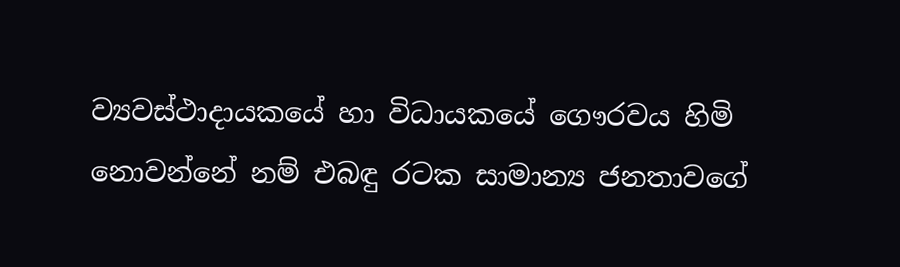ව්‍යවස්ථාදායකයේ හා විධායකයේ ගෞරවය හිමි නොවන්නේ නම් එබඳු රටක සාමාන්‍ය ජනතාවගේ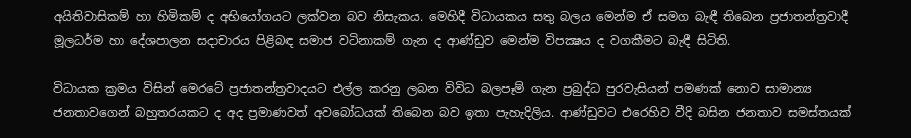අයිතිවාසිකම් හා හිමිකම් ද අභියෝගයට ලක්වන බව නිසැකය. මෙහිදී විධායකය සතු බලය මෙන්ම ඒ සමග බැඳී තිබෙන ප්‍රජාතන්ත්‍රවාදී මූලධර්ම හා දේශපාලන සදාචාරය පිළිබඳ සමාජ වටිනාකම් ගැන ද ආණ්ඩුව මෙන්ම විපක්‍ෂය ද වගකීමට බැඳී සිටිති.

විධායක ක්‍රමය විසින් මෙරටේ ප්‍රජාතන්ත්‍රවාදයට එල්ල කරනු ලබන විවිධ බලපෑම් ගැන ප්‍රබුද්ධ පුරවැසියන් පමණක් නොව සාමාන්‍ය ජනතාවගෙන් බහුතරයකට ද අද ප්‍රමාණවත් අවබෝධයක් තිබෙන බව ඉතා පැහැදිලිය. ආණ්ඩුවට එරෙහිව වීදි බසින ජනතාව සමස්තයක්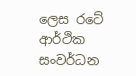ලෙස රටේ ආර්ථික සංවර්ධන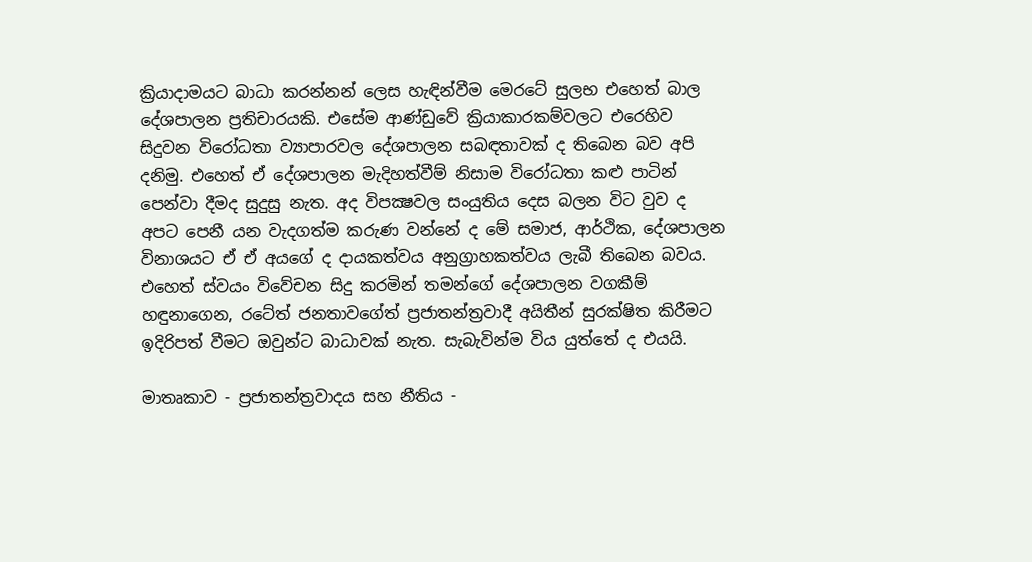ක්‍රියාදාමයට බාධා කරන්නන් ලෙස හැඳින්වීම මෙරටේ සුලභ එහෙත් බාල දේශපාලන ප්‍රතිචාරයකි. එසේම ආණ්ඩුවේ ක්‍රියාකාරකම්වලට එරෙහිව සිදුවන විරෝධතා ව්‍යාපාරවල දේශපාලන සබඳතාවක් ද තිබෙන බව අපි දනිමු. එහෙත් ඒ දේශපාලන මැදිහත්වීම් නිසාම විරෝධතා කළු පාටින් පෙන්වා දීමද සුදුසු නැත. අද විපක්‍ෂවල සංයුතිය දෙස බලන විට වුව ද අපට පෙනී යන වැදගත්ම කරුණ වන්නේ ද මේ සමාජ, ආර්ථික, දේශපාලන විනාශයට ඒ ඒ අයගේ ද දායකත්වය අනුග්‍රාහකත්වය ලැබී තිබෙන බවය. එහෙත් ස්වයං විවේචන සිදු කරමින් තමන්ගේ දේශපාලන වගකීම් හඳුනාගෙන, රටේත් ජනතාවගේත් ප්‍රජාතන්ත්‍රවාදී අයිතීන් සුරක්ෂිත කිරීමට ඉදිරිපත් වීමට ඔවුන්ට බාධාවක් නැත. සැබැවින්ම විය යුත්තේ ද එයයි.

මාතෘකාව - ප්‍රජාතන්ත්‍රවාදය සහ නීතිය -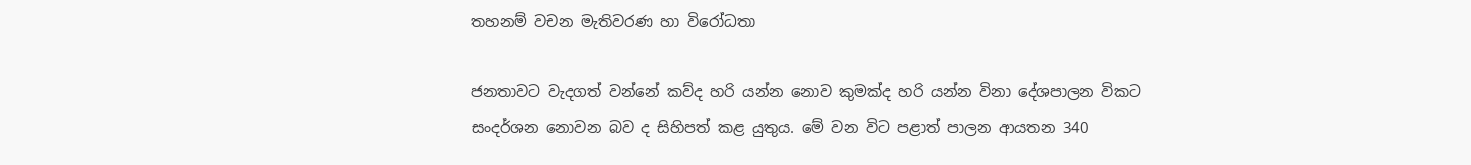තහනම් වචන මැතිවරණ හා විරෝධතා

ජනතාවට වැදගත් වන්නේ කව්ද හරි යන්න නොව කුමක්ද හරි යන්න විනා දේශපාලන විකට සංදර්ශන නොවන බව ද සිහිපත් කළ යුතුය. මේ වන විට පළාත් පාලන ආයතන 340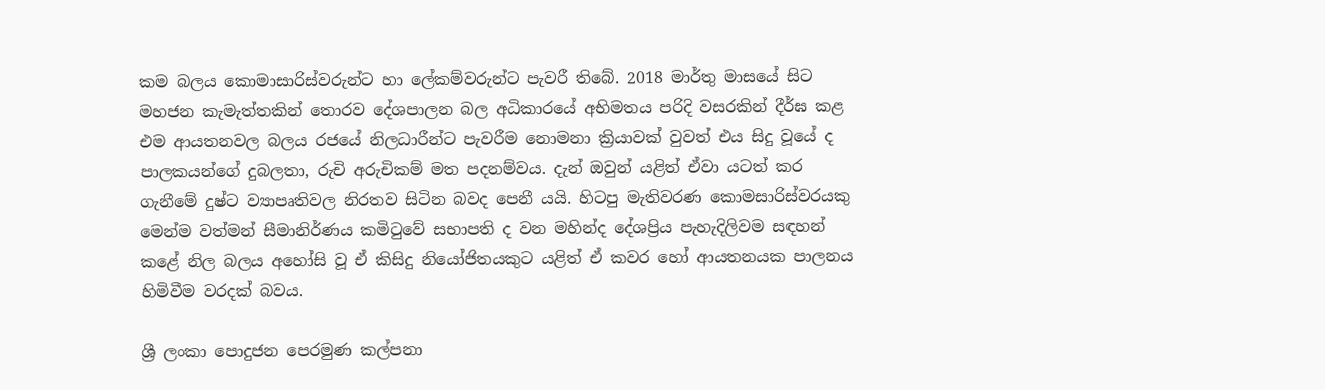කම බලය කොමාසාරිස්වරුන්ට හා ලේකම්වරුන්ට පැවරී තිබේ. 2018 මාර්තු මාසයේ සිට මහජන කැමැත්තකින් තොරව දේශපාලන බල අධිකාරයේ අභිමතය පරිදි වසරකින් දීර්ඝ කළ එම ආයතනවල බලය රජයේ නිලධාරීන්ට පැවරීම නොමනා ක්‍රියාවක් වුවත් එය සිදු වූයේ ද පාලකයන්ගේ දුබලතා, රුචි අරුචිකම් මත පදනම්වය. දැන් ඔවුන් යළිත් ඒවා යටත් කර ගැනීමේ දුෂ්ට ව්‍යාපෘතිවල නිරතව සිටින බවද පෙනී යයි. හිටපු මැතිවරණ කොමසාරිස්වරයකු මෙන්ම වත්මන් සීමානිර්ණය කමිටුවේ සභාපති ද වන මහින්ද දේශප්‍රිය පැහැදිලිවම සඳහන් කළේ නිල බලය අහෝසි වූ ඒ කිසිදු නියෝජිතයකුට යළිත් ඒ කවර හෝ ආයතනයක පාලනය හිමිවීම වරදක් බවය.

ශ්‍රී ලංකා පොදුජන පෙරමුණ කල්පනා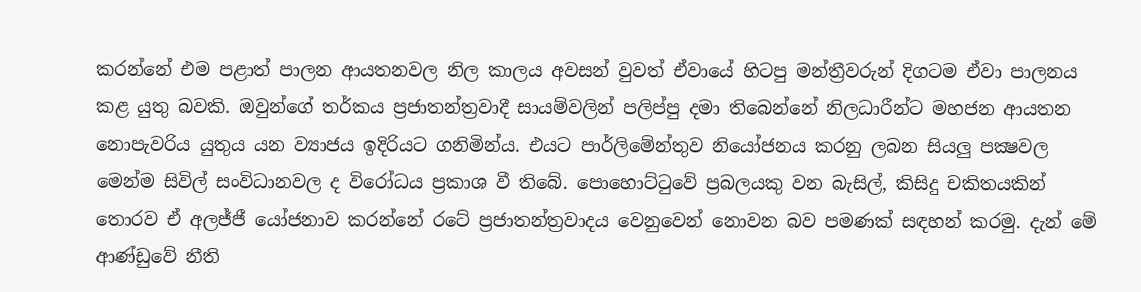කරන්නේ එම පළාත් පාලන ආයතනවල නිල කාලය අවසන් වුවත් ඒවායේ හිටපු මන්ත්‍රීවරුන් දිගටම ඒවා පාලනය කළ යුතු බවකි. ඔවුන්ගේ තර්කය ප්‍රජාතන්ත්‍රවාදී සායම්වලින් පලිප්පු දමා තිබෙන්නේ නිලධාරීන්ට මහජන ආයතන නොපැවරිය යුතුය යන ව්‍යාජය ඉදිරියට ගනිමින්ය. එයට පාර්ලිමේන්තුව නියෝජනය කරනු ලබන සියලු පක්‍ෂවල මෙන්ම සිවිල් සංවිධානවල ද විරෝධය ප්‍රකාශ වී තිබේ. පොහොට්ටුවේ ප්‍රබලයකු වන බැසිල්, කිසිදු චකිතයකින් තොරව ඒ අලජ්ජී යෝජනාව කරන්නේ රටේ ප්‍රජාතන්ත්‍රවාදය වෙනුවෙන් නොවන බව පමණක් සඳහන් කරමු. දැන් මේ ආණ්ඩුවේ නීති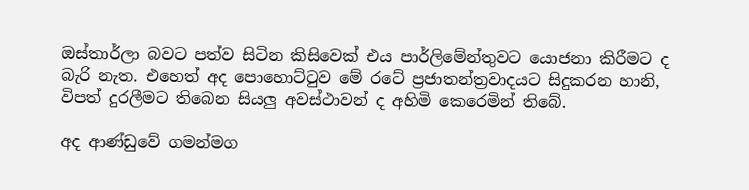ඔස්තාර්ලා බවට පත්ව සිටින කිසිවෙක් එය පාර්ලිමේන්තුවට යොජනා කිරීමට ද බැරි නැත. එහෙත් අද පොහොට්ටුව මේ රටේ ප්‍රජාතන්ත්‍රවාදයට සිදුකරන හානි, විපත් දුරලීමට තිබෙන සියලු අවස්ථාවන් ද අහිමි කෙරෙමින් තිබේ.

අද ආණ්ඩුවේ ගමන්මග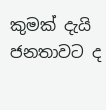කුමක් දැයි ජනතාවට ද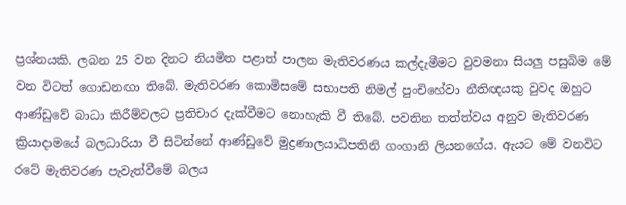ප්‍රශ්නයකි. ලබන 25 වන දිනට නියමිත පළාත් පාලන මැතිවරණය කල්දැමීමට වුවමනා සියලු පසුබිම මේ වන විටත් ගොඩනඟා තිබේ. මැතිවරණ කොමිසමේ සභාපති නිමල් පුංචිහේවා නීතිඥයකු වුවද ඔහුට ආණ්ඩුවේ බාධා කිරීම්වලට ප්‍රතිචාර දැක්වීමට නොහැකි වී තිබේ. පවතින තත්ත්වය අනුව මැතිවරණ ක්‍රියාදාමයේ බලධාරියා වී සිටින්නේ ආණ්ඩුවේ මුද්‍රණාලයාධිපතිනි ගංගානි ලියනගේය. ඇයට මේ වනවිට රටේ මැතිවරණ පැවැත්වීමේ බලය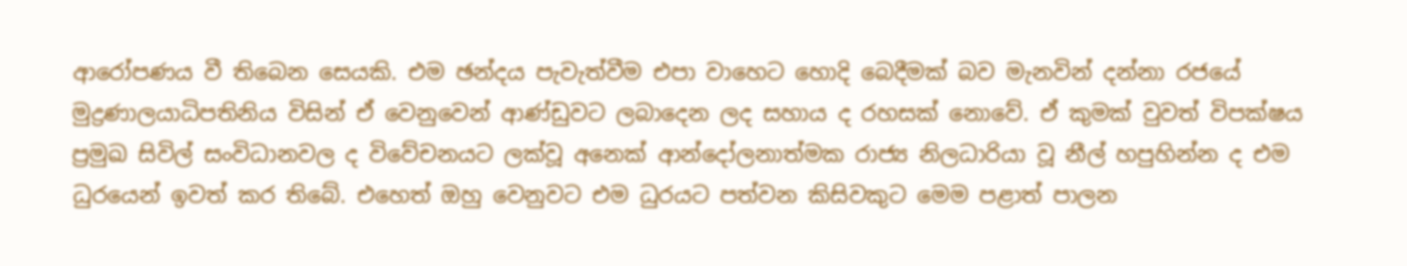ආරෝපණය වී තිබෙන සෙයකි. එම ඡන්දය පැවැත්වීම එපා වාහෙට හොදි බෙදීමක් බව මැනවින් දන්නා රජයේ මුද්‍රණාලයාධිපතිනිය විසින් ඒ වෙනුවෙන් ආණ්ඩුවට ලබාදෙන ලද සහාය ද රහසක් නොවේ. ඒ කුමක් වුවත් විපක්ෂය ප්‍රමුඛ සිවිල් සංවිධානවල ද විවේචනයට ලක්වූ අනෙක් ආන්දෝලනාත්මක රාජ්‍ය නිලධාරියා වූ නීල් හපුහින්න ද එම ධුරයෙන් ඉවත් කර තිබේ. එහෙත් ඔහු වෙනුවට එම ධුරයට පත්වන කිසිවකුට මෙම පළාත් පාලන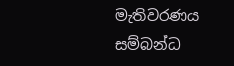මැතිවරණය සම්බන්ධ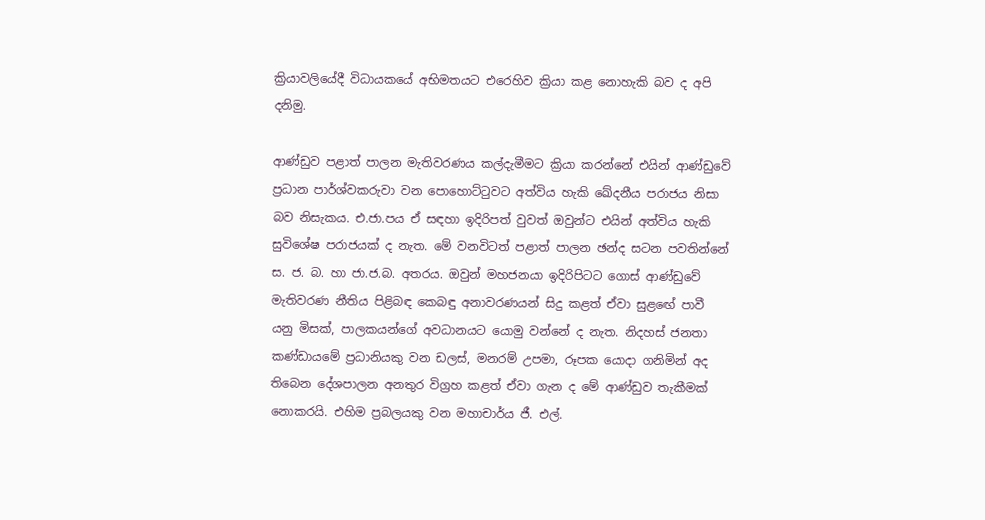ක්‍රියාවලියේදී විධායකයේ අභිමතයට එරෙහිව ක්‍රියා කළ නොහැකි බව ද අපි දනිමු.

ආණ්ඩුව පළාත් පාලන මැතිවරණය කල්දැමීමට ක්‍රියා කරන්නේ එයින් ආණ්ඩුවේ ප්‍රධාන පාර්ශ්වකරුවා වන පොහොට්ටුවට අත්විය හැකි ඛේදනීය පරාජය නිසා බව නිසැකය. එ.ජා.පය ඒ සඳහා ඉදිරිපත් වුවත් ඔවුන්ට එයින් අත්විය හැකි සුවිශේෂ පරාජයක් ද නැත. මේ වනවිටත් පළාත් පාලන ඡන්ද සටන පවතින්නේ ස. ජ. බ. හා ජා.ජ.බ. අතරය. ඔවුන් මහජනයා ඉදිරිපිටට ගොස් ආණ්ඩුවේ මැතිවරණ නීතිය පිළිබඳ කෙබඳු අනාවරණයන් සිදු කළත් ඒවා සුළඟේ පාවී යනු මිසක්, පාලකයන්ගේ අවධානයට යොමු වන්නේ ද නැත. නිදහස් ජනතා කණ්ඩායමේ ප්‍රධානියකු වන ඩලස්, මනරම් උපමා, රූපක යොදා ගනිමින් අද තිබෙන දේශපාලන අනතුර විග්‍රහ කළත් ඒවා ගැන ද මේ ආණ්ඩුව තැකීමක් නොකරයි. එහිම ප්‍රබලයකු වන මහාචාර්ය ජී. එල්.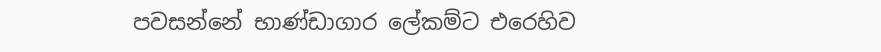පවසන්නේ භාණ්ඩාගාර ලේකම්ට එරෙහිව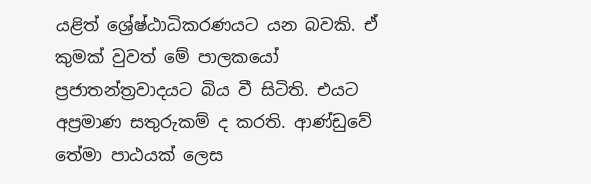යළිත් ශ්‍රේෂ්ඨාධිකරණයට යන බවකි. ඒ කුමක් වුවත් මේ පාලකයෝ ප්‍රජාතන්ත්‍රවාදයට බිය වී සිටිති. එයට අප්‍රමාණ සතුරුකම් ද කරති. ආණ්ඩුවේ තේමා පාඨයක් ලෙස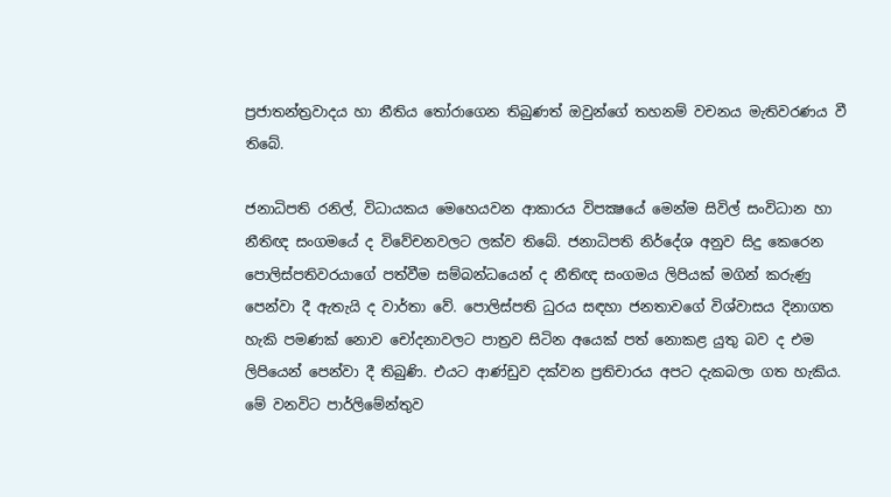ප්‍රජාතන්ත්‍රවාදය හා නීතිය තෝරාගෙන තිබුණත් ඔවුන්ගේ තහනම් වචනය මැතිවරණය වී තිබේ.

ජනාධිපති රනිල්, විධායකය මෙහෙයවන ආකාරය විපක්‍ෂයේ මෙන්ම සිවිල් සංවිධාන හා නීතිඥ සංගමයේ ද විවේචනවලට ලක්ව තිබේ. ජනාධිපති නිර්දේශ අනුව සිදු කෙරෙන පොලිස්පතිවරයාගේ පත්වීම සම්බන්ධයෙන් ද නීතිඥ සංගමය ලිපියක් මගින් කරුණු පෙන්වා දී ඇතැයි ද වාර්තා වේ. පොලිස්පති ධුරය සඳහා ජනතාවගේ විශ්වාසය දිනාගත හැකි පමණක් නොව චෝදනාවලට පාත්‍රව සිටින අයෙක් පත් නොකළ යුතු බව ද එම ලිපියෙන් පෙන්වා දී තිබුණි. එයට ආණ්ඩුව දක්වන ප්‍රතිචාරය අපට දැකබලා ගත හැකිය. මේ වනවිට පාර්ලිමේන්තුව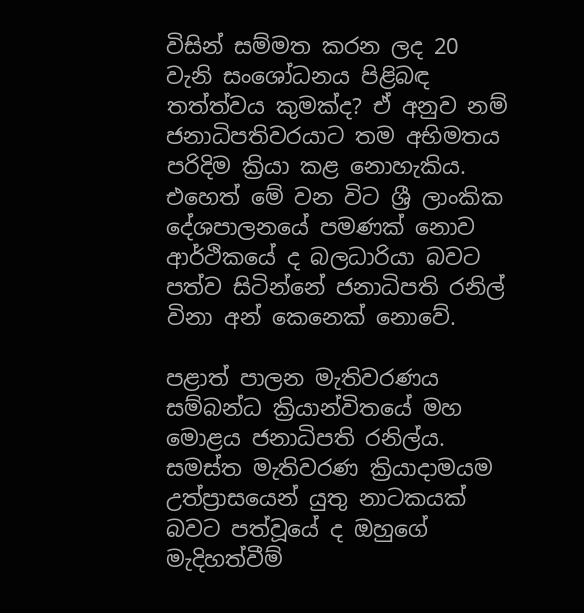විසින් සම්මත කරන ලද 20 වැනි සංශෝධනය පිළිබඳ තත්ත්වය කුමක්ද? ඒ අනුව නම් ජනාධිපතිවරයාට තම අභිමතය පරිදිම ක්‍රියා කළ නොහැකිය. එහෙත් මේ වන විට ශ්‍රී ලාංකික දේශපාලනයේ පමණක් නොව ආර්ථිකයේ ද බලධාරියා බවට පත්ව සිටින්නේ ජනාධිපති රනිල් විනා අන් කෙනෙක් නොවේ.

පළාත් පාලන මැතිවරණය සම්බන්ධ ක්‍රියාන්විතයේ මහ මොළය ජනාධිපති රනිල්ය. සමස්ත මැතිවරණ ක්‍රියාදාමයම උත්ප්‍රාසයෙන් යුතු නාටකයක් බවට පත්වූයේ ද ඔහුගේ මැදිහත්වීම්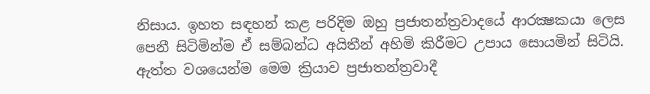නිසාය. ඉහත සඳහන් කළ පරිදිම ඔහු ප්‍රජාතන්ත්‍රවාදයේ ආරක්‍ෂකයා ලෙස පෙනී සිටිමින්ම ඒ සම්බන්ධ අයිතීන් අහිමි කිරීමට උපාය සොයමින් සිටියි. ඇත්ත වශයෙන්ම මෙම ක්‍රියාව ප්‍රජාතන්ත්‍රවාදී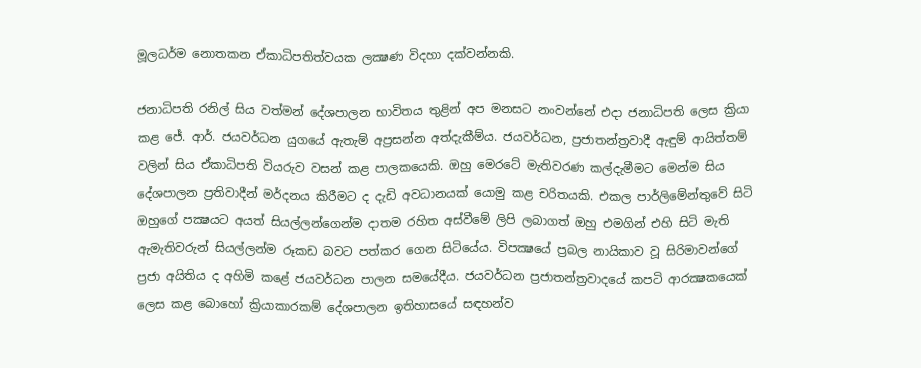මූලධර්ම නොතකන ඒකාධිපතිත්වයක ලක්‍ෂණ විදහා දක්වන්නකි.

ජනාධිපති රනිල් සිය වත්මන් දේශපාලන භාවිතය තුළින් අප මනසට නංවන්නේ එදා ජනාධිපති ලෙස ක්‍රියා කළ ජේ. ආර්. ජයවර්ධන යුගයේ ඇතැම් අප්‍රසන්න අත්දැකීම්ය. ජයවර්ධන, ප්‍රජාතන්ත්‍රවාදී ඇඳුම් ආයිත්තම් වලින් සිය ඒකාධිපති වියරුව වසන් කළ පාලකයෙකි. ඔහු මෙරටේ මැතිවරණ කල්දැමීමට මෙන්ම සිය දේශපාලන ප්‍රතිවාදීන් මර්දනය කිරීමට ද දැඩි අවධානයක් යොමු කළ චරිතයකි. එකල පාර්ලිමේන්තුවේ සිටි ඔහුගේ පක්‍ෂයට අයත් සියල්ලන්ගෙන්ම දාතම රහිත අස්වීමේ ලිපි ලබාගත් ඔහු එමගින් එහි සිටි මැති ඇමැතිවරුන් සියල්ලන්ම රූකඩ බවට පත්කර ගෙන සිටියේය. විපක්‍ෂයේ ප්‍රබල නායිකාව වූ සිරිමාවන්ගේ ප්‍රජා අයිතිය ද අහිමි කළේ ජයවර්ධන පාලන සමයේදීය. ජයවර්ධන ප්‍රජාතන්ත්‍රවාදයේ කපටි ආරක්‍ෂකයෙක් ලෙස කළ බොහෝ ක්‍රියාකාරකම් දේශපාලන ඉතිහාසයේ සඳහන්ව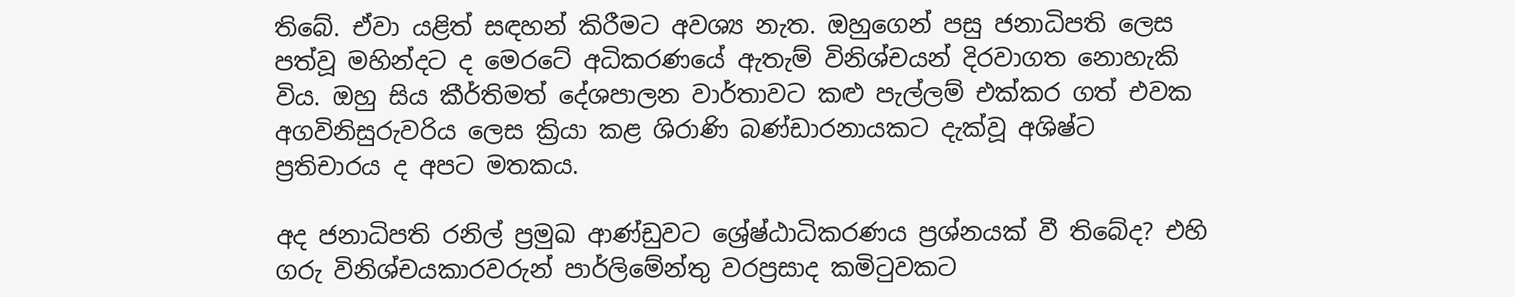තිබේ. ඒවා යළිත් සඳහන් කිරීමට අවශ්‍ය නැත. ඔහුගෙන් පසු ජනාධිපති ලෙස පත්වූ මහින්දට ද මෙරටේ අධිකරණයේ ඇතැම් විනිශ්චයන් දිරවාගත නොහැකි විය. ඔහු සිය කීර්තිමත් දේශපාලන වාර්තාවට කළු පැල්ලම් එක්කර ගත් එවක අගවිනිසුරුවරිය ලෙස ක්‍රියා කළ ශිරාණි බණ්ඩාරනායකට දැක්වූ අශිෂ්ට ප්‍රතිචාරය ද අපට මතකය.

අද ජනාධිපති රනිල් ප්‍රමුඛ ආණ්ඩුවට ශ්‍රේෂ්ඨාධිකරණය ප්‍රශ්නයක් වී තිබේද? එහි ගරු විනිශ්චයකාරවරුන් පාර්ලිමේන්තු වරප්‍රසාද කමිටුවකට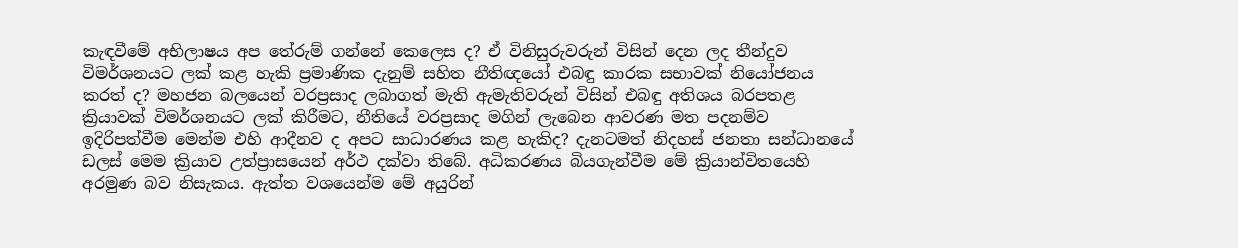කැඳවීමේ අභිලාෂය අප තේරුම් ගන්නේ කෙලෙස ද? ඒ විනිසුරුවරුන් විසින් දෙන ලද තීන්දුව විමර්ශනයට ලක් කළ හැකි ප්‍රමාණික දැනුම් සහිත නීතිඥයෝ එබඳු කාරක සභාවක් නියෝජනය කරත් ද? මහජන බලයෙන් වරප්‍රසාද ලබාගත් මැති ඇමැතිවරුන් විසින් එබඳු අතිශය බරපතළ ක්‍රියාවක් විමර්ශනයට ලක් කිරීමට, නීතියේ වරප්‍රසාද මගින් ලැබෙන ආවරණ මත පදනම්ව ඉදිරිපත්වීම මෙන්ම එහි ආදීනව ද අපට සාධාරණය කළ හැකිද? දැනටමත් නිදහස් ජනතා සන්ධානයේ ඩලස් මෙම ක්‍රියාව උත්ප්‍රාසයෙන් අර්ථ දක්වා තිබේ. අධිකරණය බියගැන්වීම මේ ක්‍රියාන්විතයෙහි අරමුණ බව නිසැකය. ඇත්ත වශයෙන්ම මේ අයුරින්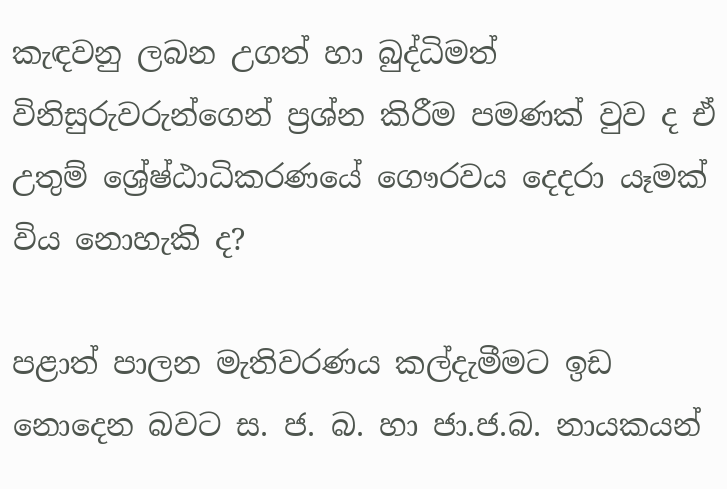කැඳවනු ලබන උගත් හා බුද්ධිමත් විනිසුරුවරුන්ගෙන් ප්‍රශ්න කිරීම පමණක් වුව ද ඒ උතුම් ශ්‍රේෂ්ඨාධිකරණයේ ගෞරවය දෙදරා යෑමක් විය නොහැකි ද?

පළාත් පාලන මැතිවරණය කල්දැමීමට ඉඩ නොදෙන බවට ස. ජ. බ. හා ජා.ජ.බ. නායකයන්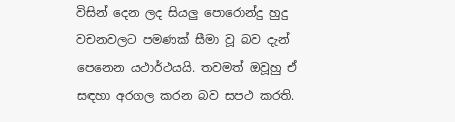විසින් දෙන ලද සියලු පොරොන්දු හුදු වචනවලට පමණක් සීමා වූ බව දැන් පෙනෙන යථාර්ථයයි. තවමත් ඔවූහු ඒ සඳහා අරගල කරන බව සපථ කරති.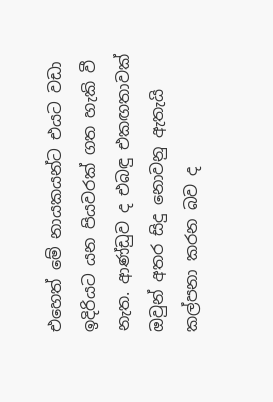එහෙත් මේ නායකයන්ට එයට වඩා ඉදිරියට යන පියවරක් ගත හැකි වී නැත. ආණ්ඩුව ද එබඳු එකඟතාවක් ඔවුන් අතර සිදු නොවනු ඇතැයි කල්පනා කරන බව ද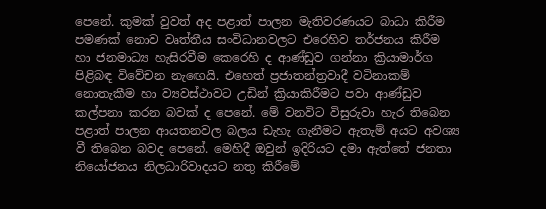පෙනේ. කුමක් වුවත් අද පළාත් පාලන මැතිවරණයට බාධා කිරීම පමණක් නොව වෘත්තීය සංවිධානවලට එරෙහිව තර්ජනය කිරීම හා ජනමාධ්‍ය හැසිරවීම කෙරෙහි ද ආණ්ඩුව ගන්නා ක්‍රියාමාර්ග පිළිබඳ විවේචන නැඟෙයි. එහෙත් ප්‍රජාතන්ත්‍රවාදී වටිනාකම් නොතැකීම හා ව්‍යවස්ථාවට උඩින් ක්‍රියාකිරීමට පවා ආණ්ඩුව කල්පනා කරන බවක් ද පෙනේ. මේ වනවිට විසුරුවා හැර තිබෙන පළාත් පාලන ආයතනවල බලය ඩැහැ ගැනීමට ඇතැම් අයට අවශ්‍ය වී තිබෙන බවද පෙනේ. මෙහිදී ඔවුන් ඉදිරියට දමා ඇත්තේ ජනතා නියෝජනය නිලධාරිවාදයට නතු කිරීමේ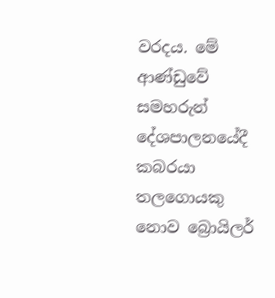වරදය. මේ ආණ්ඩුවේ සමහරුන් දේශපාලනයේදී කබරයා තලගොයකු නොව බ්‍රොයිලර්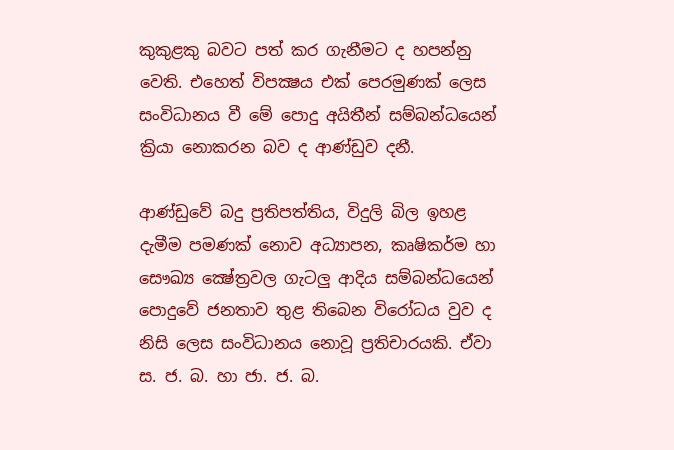කුකුළකු බවට පත් කර ගැනීමට ද හපන්නු වෙති. එහෙත් විපක්‍ෂය එක් පෙරමුණක් ලෙස සංවිධානය වී මේ පොදු අයිතීන් සම්බන්ධයෙන් ක්‍රියා නොකරන බව ද ආණ්ඩුව දනී.

ආණ්ඩුවේ බදු ප්‍රතිපත්තිය, විදුලි බිල ඉහළ දැමීම පමණක් නොව අධ්‍යාපන, කෘෂිකර්ම හා සෞඛ්‍ය ක්‍ෂේත්‍රවල ගැටලු ආදිය සම්බන්ධයෙන් පොදුවේ ජනතාව තුළ තිබෙන විරෝධය වුව ද නිසි ලෙස සංවිධානය නොවූ ප්‍රතිචාරයකි. ඒවා ස. ජ. බ. හා ජා. ජ. බ.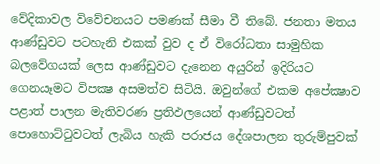වේදිකාවල විවේචනයට පමණක් සීමා වී තිබේ. ජනතා මතය ආණ්ඩුවට පටහැනි එකක් වුව ද ඒ විරෝධතා සාමුහික බලවේගයක් ලෙස ආණ්ඩුවට දැනෙන අයුරින් ඉදිරියට ගෙනයෑමට විපක්‍ෂ අසමත්ව සිටියි. ඔවුන්ගේ එකම අපේක්‍ෂාව පළාත් පාලන මැතිවරණ ප්‍රතිඵලයෙන් ආණ්ඩුවටත් පොහොට්ටුවටත් ලැබිය හැකි පරාජය දේශපාලන තුරුම්පුවක්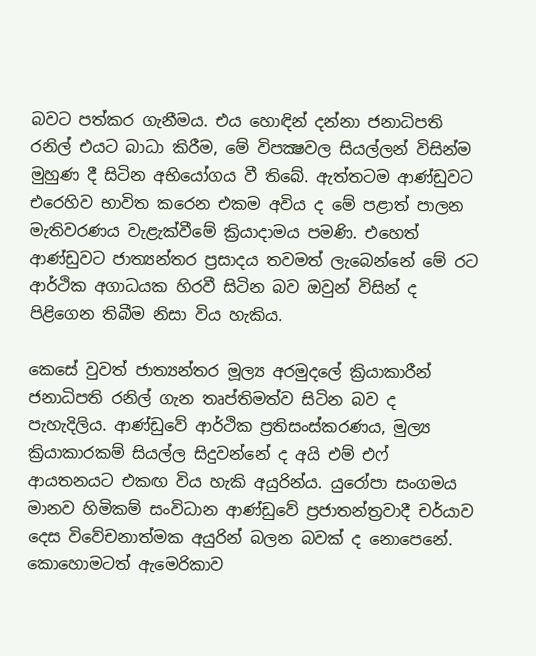බවට පත්කර ගැනීමය. එය හොඳින් දන්නා ජනාධිපති රනිල් එයට බාධා කිරීම, මේ විපක්‍ෂවල සියල්ලන් විසින්ම මුහුණ දී සිටින අභියෝගය වී තිබේ. ඇත්තටම ආණ්ඩුවට එරෙහිව භාවිත කරෙන එකම අවිය ද මේ පළාත් පාලන මැතිවරණය වැළැක්වීමේ ක්‍රියාදාමය පමණි. එහෙත් ආණ්ඩුවට ජාත්‍යන්තර ප්‍රසාදය තවමත් ලැබෙන්නේ මේ රට ආර්ථික අගාධයක හිරවී සිටින බව ඔවුන් විසින් ද පිළිගෙන තිබීම නිසා විය හැකිය.

කෙසේ වුවත් ජාත්‍යන්තර මූල්‍ය අරමුදලේ ක්‍රියාකාරීන් ජනාධිපති රනිල් ගැන තෘප්තිමත්ව සිටින බව ද පැහැදිලිය. ආණ්ඩුවේ ආර්ථික ප්‍රතිසංස්කරණය, මුල්‍ය ක්‍රියාකාරකම් සියල්ල සිදුවන්නේ ද අයි එම් එෆ් ආයතනයට එකඟ විය හැකි අයුරින්ය. යුරෝපා සංගමය මානව හිමිකම් සංවිධාන ආණ්ඩුවේ ප්‍රජාතන්ත්‍රවාදී චර්යාව දෙස විවේචනාත්මක අයුරින් බලන බවක් ද නොපෙනේ. කොහොමටත් ඇමෙරිකාව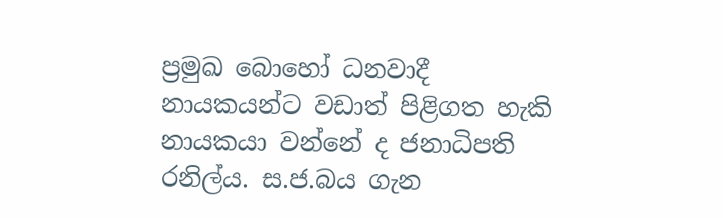ප්‍රමුඛ බොහෝ ධනවාදී නායකයන්ට වඩාත් පිළිගත හැකි නායකයා වන්නේ ද ජනාධිපති රනිල්ය. ස.ජ.බය ගැන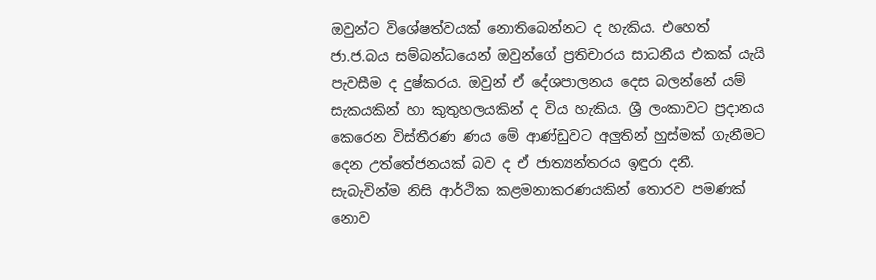ඔවුන්ට විශේෂත්වයක් නොතිබෙන්නට ද හැකිය. එහෙත් ජා.ජ.බය සම්බන්ධයෙන් ඔවුන්ගේ ප්‍රතිචාරය සාධනීය එකක් යැයි පැවසීම ද දුෂ්කරය. ඔවුන් ඒ දේශපාලනය දෙස බලන්නේ යම් සැකයකින් හා කුතුහලයකින් ද විය හැකිය. ශ්‍රී ලංකාවට ප්‍රදානය කෙරෙන විස්තීරණ ණය මේ ආණ්ඩුවට අලුතින් හුස්මක් ගැනීමට දෙන උත්තේජනයක් බව ද ඒ ජාත්‍යන්තරය ඉඳුරා දනී. සැබැවින්ම නිසි ආර්ථික කළමනාකරණයකින් තොරව පමණක් නොව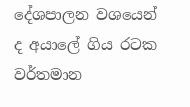දේශපාලන වශයෙන් ද අයාලේ ගිය රටක වර්තමාන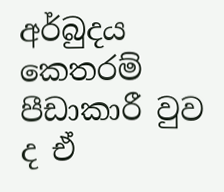අර්බුදය කෙතරම් පීඩාකාරී වුව ද ඒ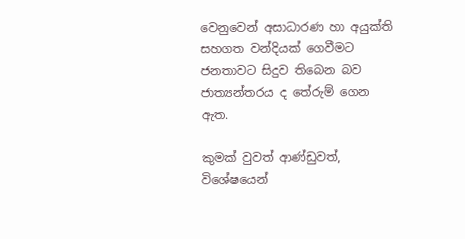වෙනුවෙන් අසාධාරණ හා අයුක්ති සහගත වන්දියක් ගෙවීමට ජනතාවට සිදුව තිබෙන බව ජාත්‍යන්තරය ද තේරුම් ගෙන ඇත.

කුමක් වුවත් ආණ්ඩුවත්, විශේෂයෙන්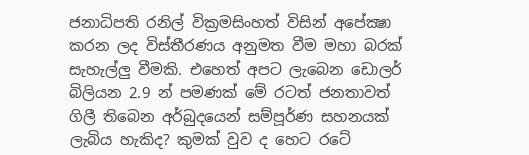ජනාධිපති රනිල් වික්‍රමසිංහත් විසින් අපේක්‍ෂා කරන ලද විස්තීරණය අනුමත වීම මහා බරක් සැහැල්ලු වීමකි. එහෙත් අපට ලැබෙන ඩොලර් බිලියන 2.9 න් පමණක් මේ රටත් ජනතාවත් ගිලී තිබෙන අර්බුදයෙන් සම්පූර්ණ සහනයක් ලැබිය හැකිද? කුමක් වුව ද හෙට රටේ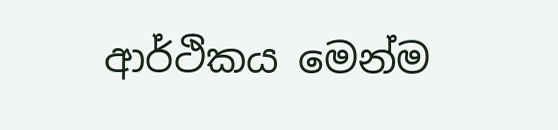ආර්ථිකය මෙන්ම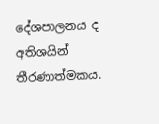දේශපාලනය ද අතිශයින් තීරණාත්මකය.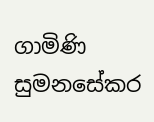ගාමිණි සුමනසේකර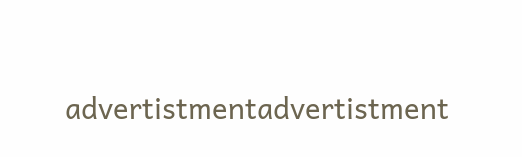advertistmentadvertistment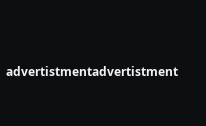advertistmentadvertistment